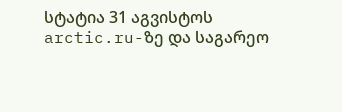სტატია 31 აგვისტოს arctic.ru-ზე და საგარეო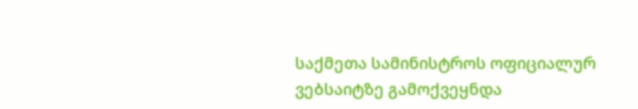საქმეთა სამინისტროს ოფიციალურ ვებსაიტზე გამოქვეყნდა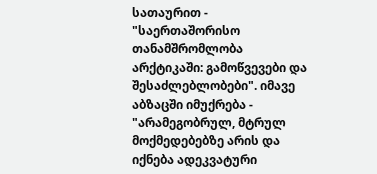სათაურით - "საერთაშორისო თანამშრომლობა არქტიკაში: გამოწვევები და შესაძლებლობები". იმავე აბზაცში იმუქრება - "არამეგობრულ, მტრულ მოქმედებებზე არის და იქნება ადეკვატური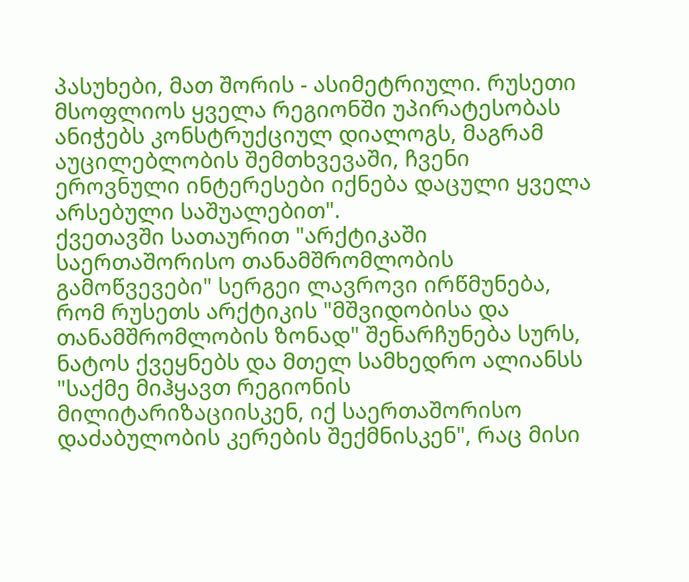პასუხები, მათ შორის - ასიმეტრიული. რუსეთი მსოფლიოს ყველა რეგიონში უპირატესობას ანიჭებს კონსტრუქციულ დიალოგს, მაგრამ აუცილებლობის შემთხვევაში, ჩვენი ეროვნული ინტერესები იქნება დაცული ყველა არსებული საშუალებით".
ქვეთავში სათაურით "არქტიკაში საერთაშორისო თანამშრომლობის გამოწვევები" სერგეი ლავროვი ირწმუნება, რომ რუსეთს არქტიკის "მშვიდობისა და თანამშრომლობის ზონად" შენარჩუნება სურს, ნატოს ქვეყნებს და მთელ სამხედრო ალიანსს "საქმე მიჰყავთ რეგიონის მილიტარიზაციისკენ, იქ საერთაშორისო დაძაბულობის კერების შექმნისკენ", რაც მისი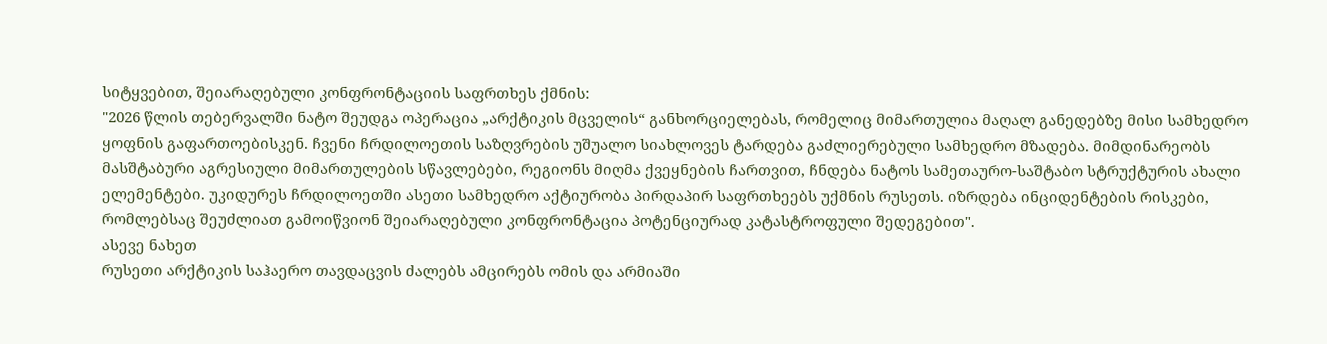სიტყვებით, შეიარაღებული კონფრონტაციის საფრთხეს ქმნის:
"2026 წლის თებერვალში ნატო შეუდგა ოპერაცია „არქტიკის მცველის“ განხორციელებას, რომელიც მიმართულია მაღალ განედებზე მისი სამხედრო ყოფნის გაფართოებისკენ. ჩვენი ჩრდილოეთის საზღვრების უშუალო სიახლოვეს ტარდება გაძლიერებული სამხედრო მზადება. მიმდინარეობს მასშტაბური აგრესიული მიმართულების სწავლებები, რეგიონს მიღმა ქვეყნების ჩართვით, ჩნდება ნატოს სამეთაურო-საშტაბო სტრუქტურის ახალი ელემენტები. უკიდურეს ჩრდილოეთში ასეთი სამხედრო აქტიურობა პირდაპირ საფრთხეებს უქმნის რუსეთს. იზრდება ინციდენტების რისკები, რომლებსაც შეუძლიათ გამოიწვიონ შეიარაღებული კონფრონტაცია პოტენციურად კატასტროფული შედეგებით".
ასევე ნახეთ
რუსეთი არქტიკის საჰაერო თავდაცვის ძალებს ამცირებს ომის და არმიაში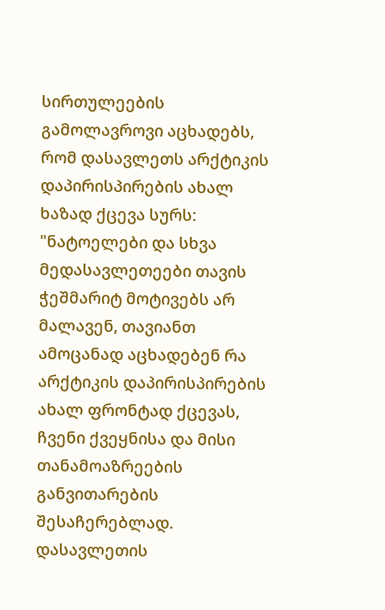სირთულეების გამოლავროვი აცხადებს, რომ დასავლეთს არქტიკის დაპირისპირების ახალ ხაზად ქცევა სურს:
"ნატოელები და სხვა მედასავლეთეები თავის ჭეშმარიტ მოტივებს არ მალავენ, თავიანთ ამოცანად აცხადებენ რა არქტიკის დაპირისპირების ახალ ფრონტად ქცევას, ჩვენი ქვეყნისა და მისი თანამოაზრეების განვითარების შესაჩერებლად.
დასავლეთის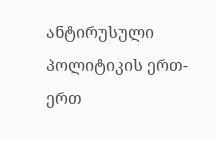ანტირუსული პოლიტიკის ერთ-ერთ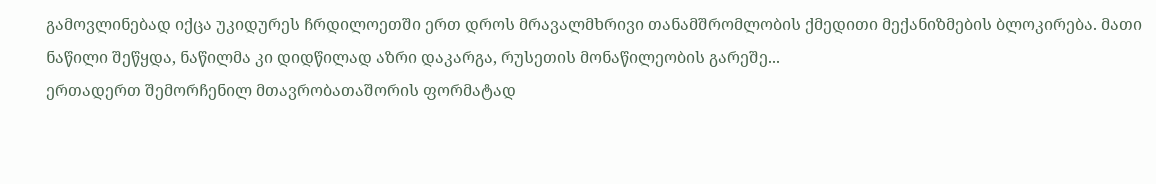გამოვლინებად იქცა უკიდურეს ჩრდილოეთში ერთ დროს მრავალმხრივი თანამშრომლობის ქმედითი მექანიზმების ბლოკირება. მათი ნაწილი შეწყდა, ნაწილმა კი დიდწილად აზრი დაკარგა, რუსეთის მონაწილეობის გარეშე...
ერთადერთ შემორჩენილ მთავრობათაშორის ფორმატად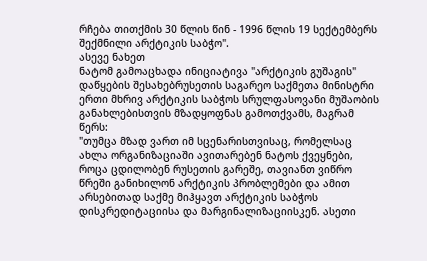რჩება თითქმის 30 წლის წინ - 1996 წლის 19 სექტემბერს შექმნილი არქტიკის საბჭო".
ასევე ნახეთ
ნატომ გამოაცხადა ინიციატივა "არქტიკის გუშაგის" დაწყების შესახებრუსეთის საგარეო საქმეთა მინისტრი ერთი მხრივ არქტიკის საბჭოს სრულფასოვანი მუშაობის განახლებისთვის მზადყოფნას გამოთქვამს, მაგრამ წერს:
"თუმცა მზად ვართ იმ სცენარისთვისაც, რომელსაც ახლა ორგანიზაციაში ავითარებენ ნატოს ქვეყნები, როცა ცდილობენ რუსეთის გარეშე, თავიანთ ვიწრო წრეში განიხილონ არქტიკის პრობლემები და ამით არსებითად საქმე მიჰყავთ არქტიკის საბჭოს დისკრედიტაციისა და მარგინალიზაციისკენ. ასეთი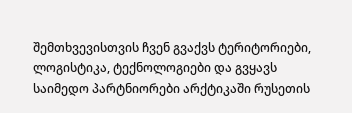შემთხვევისთვის ჩვენ გვაქვს ტერიტორიები, ლოგისტიკა, ტექნოლოგიები და გვყავს საიმედო პარტნიორები არქტიკაში რუსეთის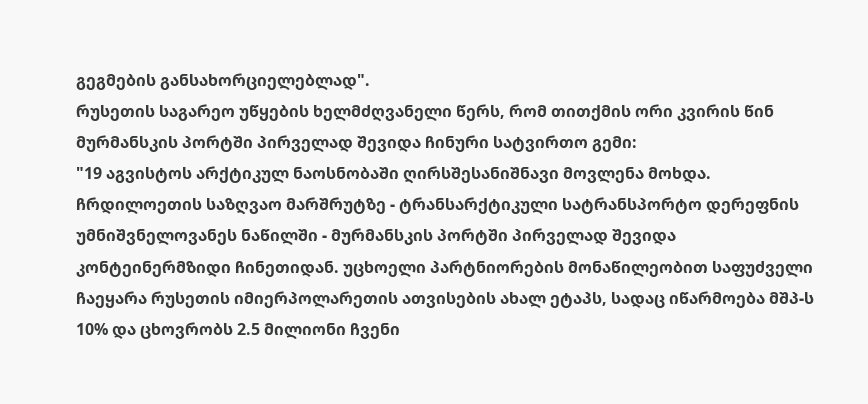გეგმების განსახორციელებლად".
რუსეთის საგარეო უწყების ხელმძღვანელი წერს, რომ თითქმის ორი კვირის წინ მურმანსკის პორტში პირველად შევიდა ჩინური სატვირთო გემი:
"19 აგვისტოს არქტიკულ ნაოსნობაში ღირსშესანიშნავი მოვლენა მოხდა. ჩრდილოეთის საზღვაო მარშრუტზე - ტრანსარქტიკული სატრანსპორტო დერეფნის უმნიშვნელოვანეს ნაწილში - მურმანსკის პორტში პირველად შევიდა კონტეინერმზიდი ჩინეთიდან. უცხოელი პარტნიორების მონაწილეობით საფუძველი ჩაეყარა რუსეთის იმიერპოლარეთის ათვისების ახალ ეტაპს, სადაც იწარმოება მშპ-ს 10% და ცხოვრობს 2.5 მილიონი ჩვენი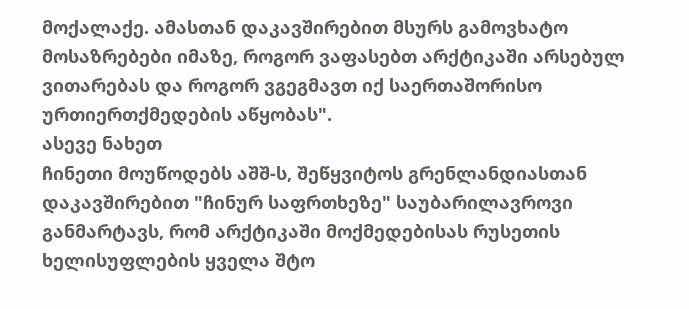მოქალაქე. ამასთან დაკავშირებით მსურს გამოვხატო მოსაზრებები იმაზე, როგორ ვაფასებთ არქტიკაში არსებულ ვითარებას და როგორ ვგეგმავთ იქ საერთაშორისო ურთიერთქმედების აწყობას".
ასევე ნახეთ
ჩინეთი მოუწოდებს აშშ-ს, შეწყვიტოს გრენლანდიასთან დაკავშირებით "ჩინურ საფრთხეზე" საუბარილავროვი განმარტავს, რომ არქტიკაში მოქმედებისას რუსეთის ხელისუფლების ყველა შტო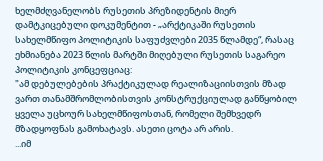ხელმძღვანელობს რუსეთის პრეზიდენტის მიერ დამტკიცებული დოკუმენტით - „არქტიკაში რუსეთის სახელმწიფო პოლიტიკის საფუძვლები 2035 წლამდე“, რასაც ეხმიანება 2023 წლის მარტში მიღებული რუსეთის საგარეო პოლიტიკის კონცეფციაც:
"ამ დებულებების პრაქტიკულად რეალიზაციისთვის მზად ვართ თანამშრომლობისთვის კონსტრუქციულად განწყობილ ყველა უცხოურ სახელმწიფოსთან, რომელი შემხვედრ მზადყოფნას გამოხატავს. ასეთი ცოტა არ არის.
...იმ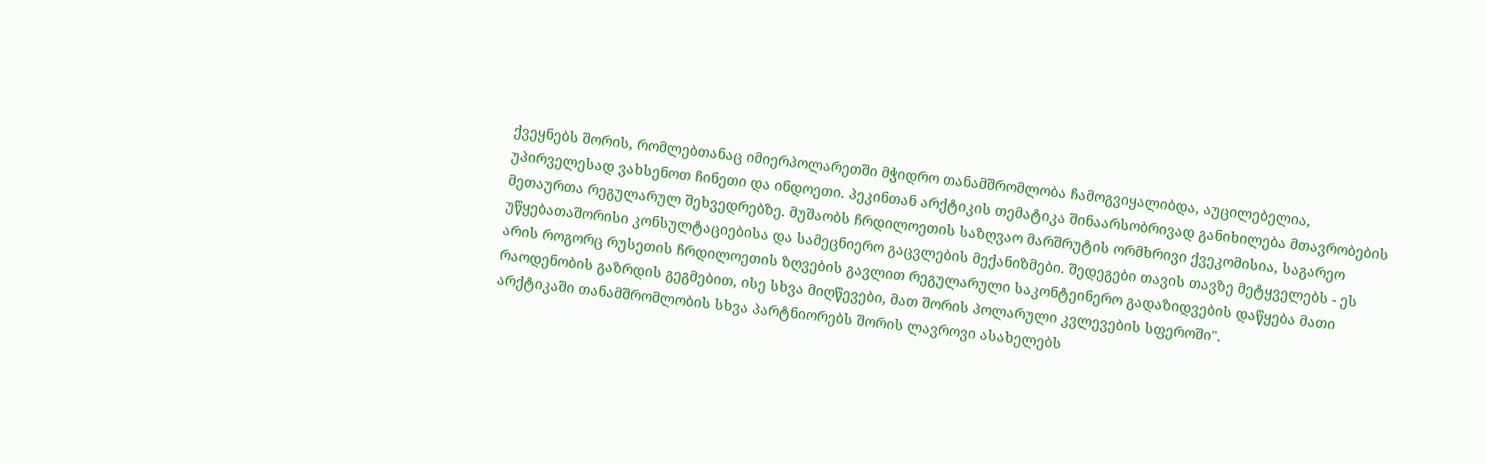ქვეყნებს შორის, რომლებთანაც იმიერპოლარეთში მჭიდრო თანამშრომლობა ჩამოგვიყალიბდა, აუცილებელია, უპირველესად ვახსენოთ ჩინეთი და ინდოეთი. პეკინთან არქტიკის თემატიკა შინაარსობრივად განიხილება მთავრობების მეთაურთა რეგულარულ შეხვედრებზე. მუშაობს ჩრდილოეთის საზღვაო მარშრუტის ორმხრივი ქვეკომისია, საგარეო უწყებათაშორისი კონსულტაციებისა და სამეცნიერო გაცვლების მექანიზმები. შედეგები თავის თავზე მეტყველებს - ეს არის როგორც რუსეთის ჩრდილოეთის ზღვების გავლით რეგულარული საკონტეინერო გადაზიდვების დაწყება მათი რაოდენობის გაზრდის გეგმებით, ისე სხვა მიღწევები, მათ შორის პოლარული კვლევების სფეროში".
არქტიკაში თანამშრომლობის სხვა პარტნიორებს შორის ლავროვი ასახელებს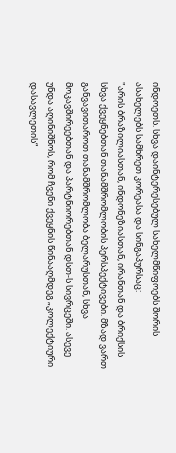ინდოეთს. სხვა დაინტერესებულ სახელმწიფოებს შორის ასახელებს სამხრეთ კორეასა და სინგაპურსაც:
"არის ბრაზილიასთან, ინდონეზიასთან, ირანთან და ბრიქსის სხვა ქვეყნებთან თანამშრომლობის პერსპექტივები. მზად ვართ განვავითაროთ თანამშრომლობა ბელარუსთან, სხვა მოკავშირეებთან და პარტნიორებთან დსთ-ს სივრცეში. ასევე უნდა აღინიშნოს, რომ ჩვენი ქვეყნის წინააღმდეგ „კოლექტიური დასავლეთის“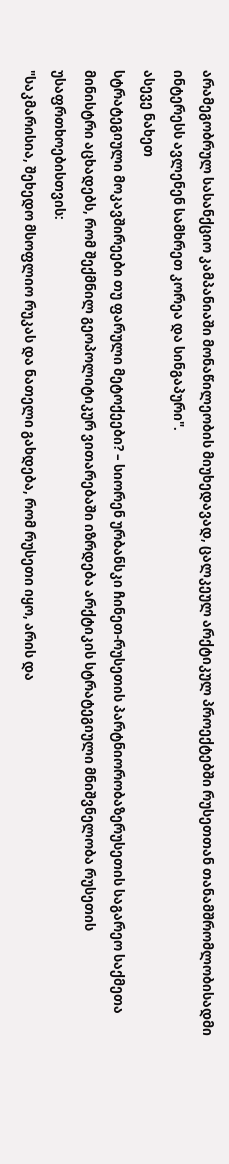არამეგობრულ სასანქციო კამპანიაში მონაწილეობის მიუხედავად, ცალკეულ არქტიკულ პროექტებში რუსეთთან თანამშრომლობისადმი ინტერესს ავლენენ სამხრეთ კორეა და სინგაპური".
ასევე ნახეთ
სტრატეგიული მოკავშირეები თუ ფარული მეტოქეები? – სიორენ ურბანსკი ჩინეთ-რუსეთის პარტნიორობაზერუსეთის საგარეო საქმეთა მინისტრი აცხადებს, რომ შექმნილ გეოპოლიტიკურ ვითარებაში იზრდება არქტიკის სტრატეგიული მნიშვნელობა რუსეთის უსაფრთხოებისთვის:
"საკმარისია, შეხედო მსოფლიო რუკას და ნათელი გახდება, რომ რუსეთი იყო, არის და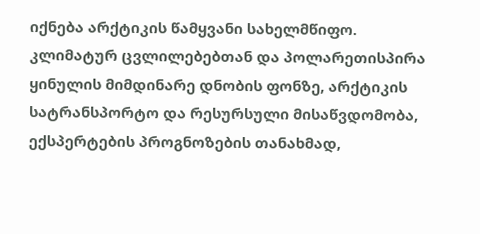იქნება არქტიკის წამყვანი სახელმწიფო. კლიმატურ ცვლილებებთან და პოლარეთისპირა ყინულის მიმდინარე დნობის ფონზე, არქტიკის სატრანსპორტო და რესურსული მისაწვდომობა, ექსპერტების პროგნოზების თანახმად,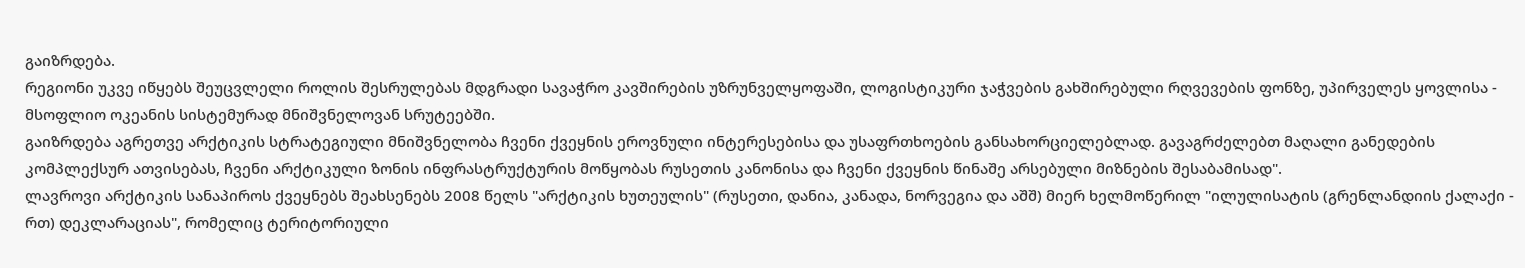გაიზრდება.
რეგიონი უკვე იწყებს შეუცვლელი როლის შესრულებას მდგრადი სავაჭრო კავშირების უზრუნველყოფაში, ლოგისტიკური ჯაჭვების გახშირებული რღვევების ფონზე, უპირველეს ყოვლისა - მსოფლიო ოკეანის სისტემურად მნიშვნელოვან სრუტეებში.
გაიზრდება აგრეთვე არქტიკის სტრატეგიული მნიშვნელობა ჩვენი ქვეყნის ეროვნული ინტერესებისა და უსაფრთხოების განსახორციელებლად. გავაგრძელებთ მაღალი განედების კომპლექსურ ათვისებას, ჩვენი არქტიკული ზონის ინფრასტრუქტურის მოწყობას რუსეთის კანონისა და ჩვენი ქვეყნის წინაშე არსებული მიზნების შესაბამისად".
ლავროვი არქტიკის სანაპიროს ქვეყნებს შეახსენებს 2008 წელს "არქტიკის ხუთეულის" (რუსეთი, დანია, კანადა, ნორვეგია და აშშ) მიერ ხელმოწერილ "ილულისატის (გრენლანდიის ქალაქი - რთ) დეკლარაციას", რომელიც ტერიტორიული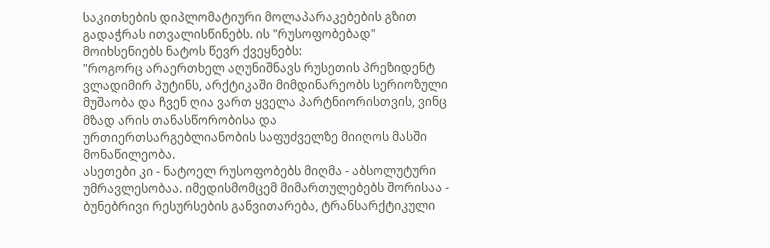საკითხების დიპლომატიური მოლაპარაკებების გზით გადაჭრას ითვალისწინებს. ის "რუსოფობებად" მოიხსენიებს ნატოს წევრ ქვეყნებს:
"როგორც არაერთხელ აღუნიშნავს რუსეთის პრეზიდენტ ვლადიმირ პუტინს, არქტიკაში მიმდინარეობს სერიოზული მუშაობა და ჩვენ ღია ვართ ყველა პარტნიორისთვის, ვინც მზად არის თანასწორობისა და ურთიერთსარგებლიანობის საფუძველზე მიიღოს მასში მონაწილეობა.
ასეთები კი - ნატოელ რუსოფობებს მიღმა - აბსოლუტური უმრავლესობაა. იმედისმომცემ მიმართულებებს შორისაა - ბუნებრივი რესურსების განვითარება, ტრანსარქტიკული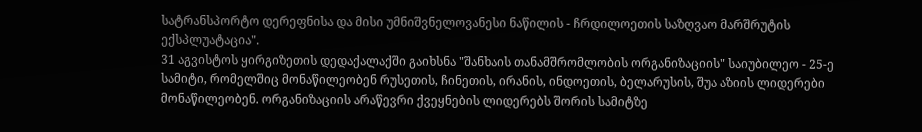სატრანსპორტო დერეფნისა და მისი უმნიშვნელოვანესი ნაწილის - ჩრდილოეთის საზღვაო მარშრუტის ექსპლუატაცია".
31 აგვისტოს ყირგიზეთის დედაქალაქში გაიხსნა "შანხაის თანამშრომლობის ორგანიზაციის" საიუბილეო - 25-ე სამიტი, რომელშიც მონაწილეობენ რუსეთის, ჩინეთის, ირანის, ინდოეთის, ბელარუსის, შუა აზიის ლიდერები მონაწილეობენ. ორგანიზაციის არაწევრი ქვეყნების ლიდერებს შორის სამიტზე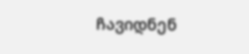ჩავიდნენ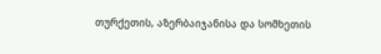თურქეთის, აზერბაიჯანისა და სომხეთის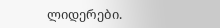ლიდერები.